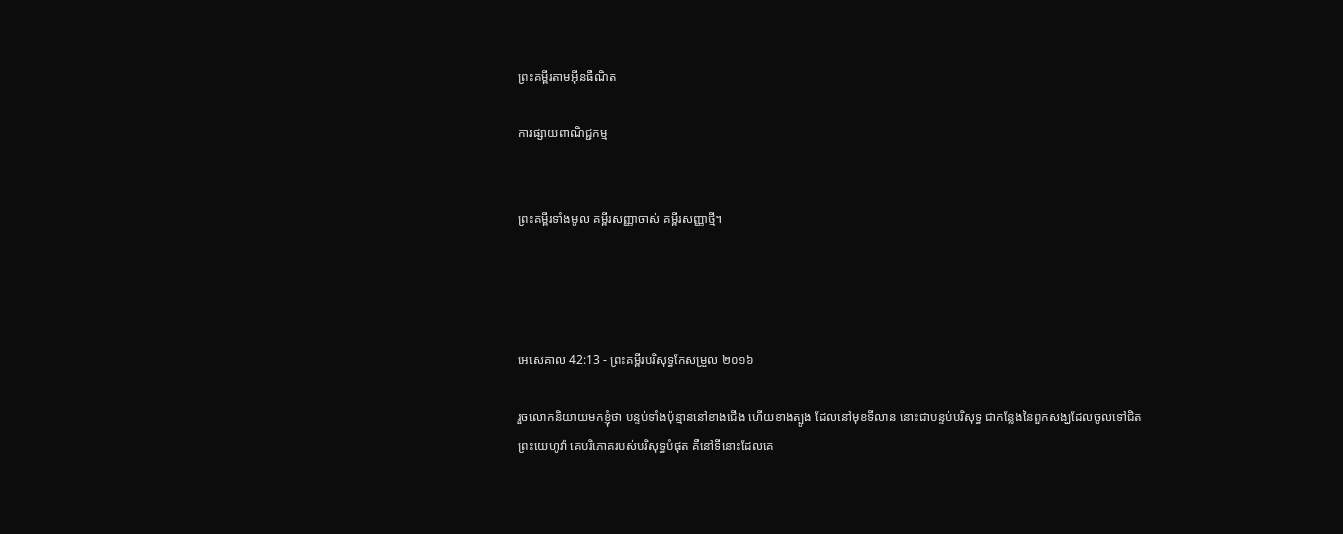ព្រះគម្ពីរតាមអ៊ីនធឺណិត

ការផ្សាយពាណិជ្ជកម្ម


ព្រះគម្ពីរទាំងមូល គម្ពីរសញ្ញាចាស់ គម្ពីរសញ្ញាថ្មី។




អេ‌សេ‌គាល 42:13 - ព្រះគម្ពីរបរិសុទ្ធកែសម្រួល ២០១៦

រួចលោកនិយាយមកខ្ញុំថា បន្ទប់ទាំងប៉ុន្មាននៅខាងជើង ហើយខាងត្បូង ដែលនៅមុខទី‌លាន នោះជាបន្ទប់បរិសុទ្ធ ជាកន្លែងនៃពួកសង្ឃដែលចូលទៅជិតព្រះ‌យេហូវ៉ា គេបរិ‌ភោគរបស់បរិសុទ្ធបំផុត គឺនៅទីនោះដែលគេ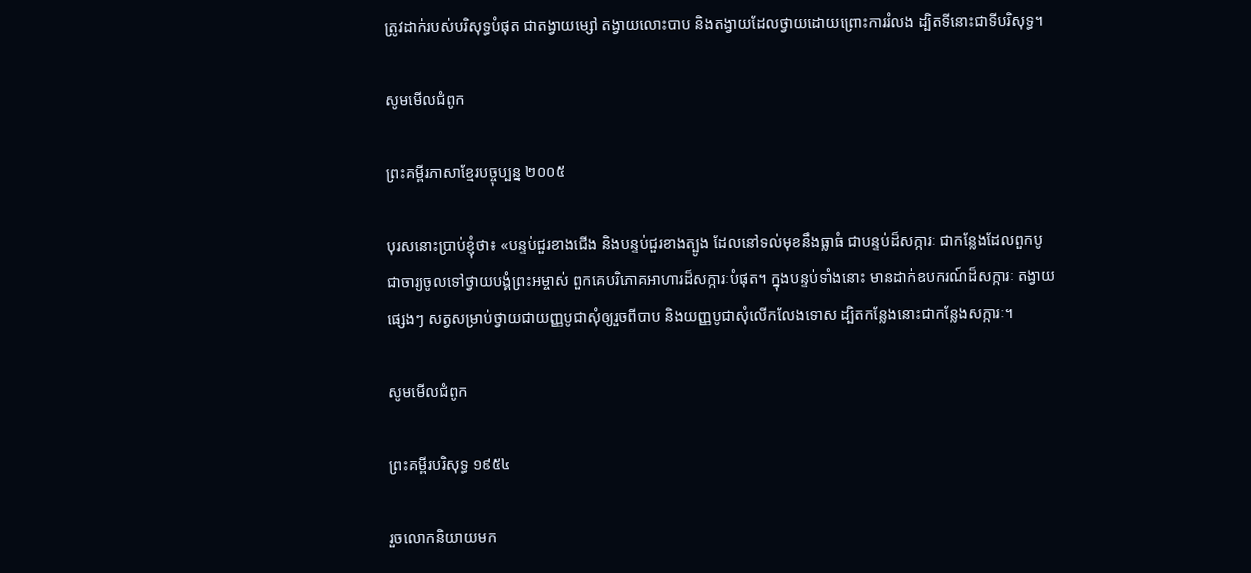ត្រូវដាក់របស់បរិសុទ្ធបំផុត ជាតង្វាយម្សៅ តង្វាយលោះបាប និងតង្វាយដែលថ្វាយដោយព្រោះការរំលង ដ្បិតទីនោះជាទីបរិសុទ្ធ។

សូមមើលជំពូក

ព្រះគម្ពីរភាសាខ្មែរបច្ចុប្បន្ន ២០០៥

បុរសនោះប្រាប់ខ្ញុំថា៖ «បន្ទប់ជួរខាងជើង និងបន្ទប់ជួរខាងត្បូង ដែលនៅទល់មុខនឹងធ្លាធំ ជាបន្ទប់ដ៏សក្ការៈ ជាកន្លែងដែលពួកបូជា‌ចារ្យចូលទៅថ្វាយ‌បង្គំព្រះ‌អម្ចាស់ ពួកគេបរិភោគអាហារដ៏សក្ការៈបំផុត។ ក្នុងបន្ទប់ទាំងនោះ មានដាក់ឧបករណ៍ដ៏សក្ការៈ តង្វាយផ្សេងៗ សត្វសម្រាប់ថ្វាយជាយញ្ញ‌បូជាសុំឲ្យរួចពីបាប និងយញ្ញ‌បូជាសុំលើក‌លែងទោស ដ្បិតកន្លែងនោះជាកន្លែងសក្ការៈ។

សូមមើលជំពូក

ព្រះគម្ពីរបរិសុទ្ធ ១៩៥៤

រួចលោកនិយាយមក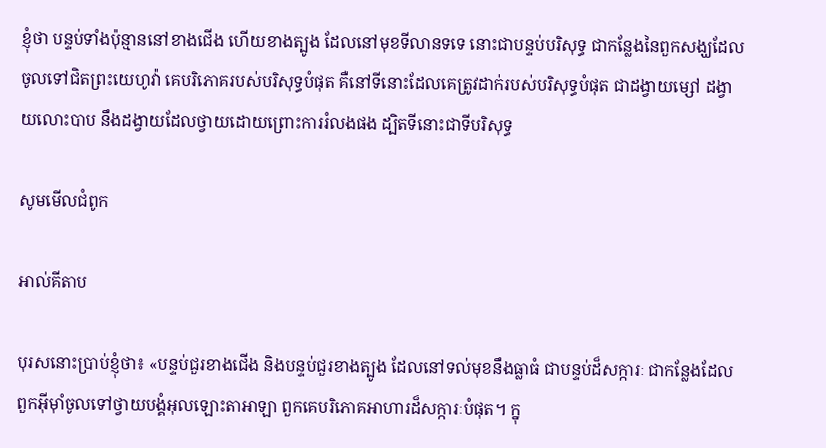ខ្ញុំថា បន្ទប់ទាំងប៉ុន្មាននៅខាងជើង ហើយខាងត្បូង ដែលនៅមុខទីលានទទេ នោះជាបន្ទប់បរិសុទ្ធ ជាកន្លែងនៃពួកសង្ឃដែលចូលទៅជិតព្រះ‌យេហូវ៉ា គេបរិភោគរបស់បរិសុទ្ធបំផុត គឺនៅទីនោះដែលគេត្រូវដាក់របស់បរិសុទ្ធបំផុត ជាដង្វាយម្សៅ ដង្វាយលោះបាប នឹងដង្វាយដែលថ្វាយដោយព្រោះការរំលងផង ដ្បិតទីនោះជាទីបរិសុទ្ធ

សូមមើលជំពូក

អាល់គីតាប

បុរសនោះប្រាប់ខ្ញុំថា៖ «បន្ទប់ជួរខាងជើង និងបន្ទប់ជួរខាងត្បូង ដែលនៅទល់មុខនឹងធ្លាធំ ជាបន្ទប់ដ៏សក្ការៈ ជាកន្លែងដែលពួកអ៊ីមុាំចូលទៅថ្វាយ‌បង្គំអុលឡោះ‌តាអាឡា ពួកគេបរិភោគអាហារដ៏សក្ការៈបំផុត។ ក្នុ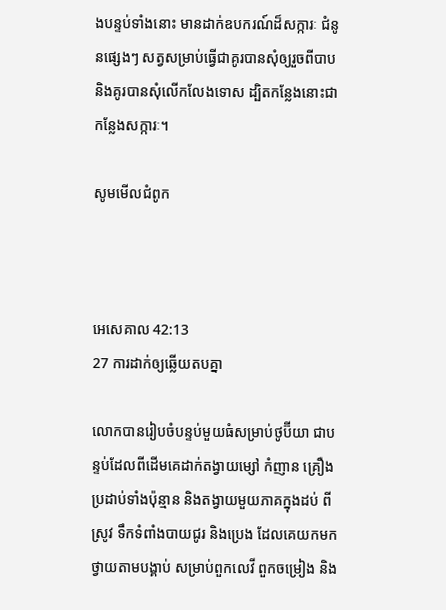ងបន្ទប់ទាំងនោះ មានដាក់ឧបករណ៍ដ៏សក្ការៈ ជំនូនផ្សេងៗ សត្វសម្រាប់ធ្វើជាគូរបានសុំឲ្យរួចពីបាប និងគូរបានសុំលើក‌លែងទោស ដ្បិតកន្លែងនោះជាកន្លែងសក្ការៈ។

សូមមើលជំពូក



អេ‌សេ‌គាល 42:13
27 ការដាក់ឲ្យឆ្លើយតបគ្នា

លោកបានរៀបចំបន្ទប់មួយធំសម្រាប់ថូ‌ប៊ីយា ជាបន្ទប់ដែលពីដើមគេដាក់តង្វាយម្សៅ កំញាន គ្រឿងប្រដាប់ទាំងប៉ុន្មាន និងតង្វាយមួយភាគក្នុងដប់ ពីស្រូវ ទឹកទំពាំង‌បាយ‌ជូរ និងប្រេង ដែលគេយកមកថ្វាយតាមបង្គាប់ សម្រាប់ពួកលេវី ពួកចម្រៀង និង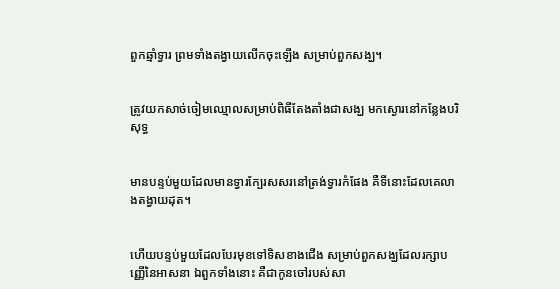ពួកឆ្មាំទ្វារ ព្រមទាំងតង្វាយលើកចុះឡើង សម្រាប់ពួកសង្ឃ។


ត្រូវយកសាច់ចៀមឈ្មោលសម្រាប់ពិធីតែងតាំងជាសង្ឃ មកស្ងោរនៅកន្លែងបរិសុទ្ធ


មានបន្ទប់មួយដែលមានទ្វារក្បែរសសរនៅត្រង់ទ្វារកំផែង គឺទីនោះដែលគេលាងតង្វាយដុត។


ហើយបន្ទប់មួយដែលបែរមុខទៅទិសខាងជើង សម្រាប់ពួកសង្ឃដែលរក្សាបញ្ញើនៃអាស‌នា ឯពួកទាំងនោះ គឺជាកូនចៅរបស់សា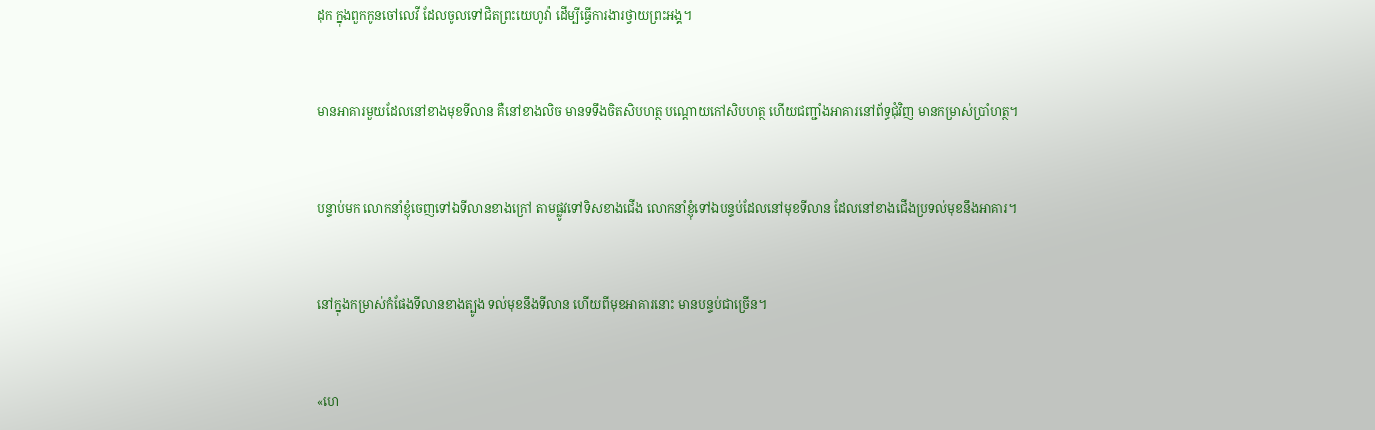ដុក ក្នុងពួកកូនចៅលេវី ដែលចូលទៅជិតព្រះ‌យេហូវ៉ា ដើម្បីធ្វើការ‌ងារថ្វាយព្រះ‌អង្គ។


មានអាគារមួយដែលនៅខាងមុខទី‌លាន គឺនៅខាងលិច មានទទឹងចិតសិបហត្ថ បណ្តោយកៅសិបហត្ថ ហើយជញ្ជាំងអាគារនៅព័ទ្ធជុំ‌វិញ មានកម្រាស់ប្រាំហត្ថ។


បន្ទាប់មក លោកនាំខ្ញុំចេញទៅឯទី‌លានខាងក្រៅ តាមផ្លូវទៅទិសខាងជើង លោកនាំខ្ញុំទៅឯបន្ទប់ដែលនៅមុខទី‌លាន ដែលនៅខាងជើងប្រទល់មុខនឹងអាគារ។


នៅក្នុងកម្រាស់កំផែងទី‌លានខាងត្បូង ទល់មុខនឹងទី‌លាន ហើយពីមុខអាគារនោះ មានបន្ទប់ជាច្រើន។


«ហេ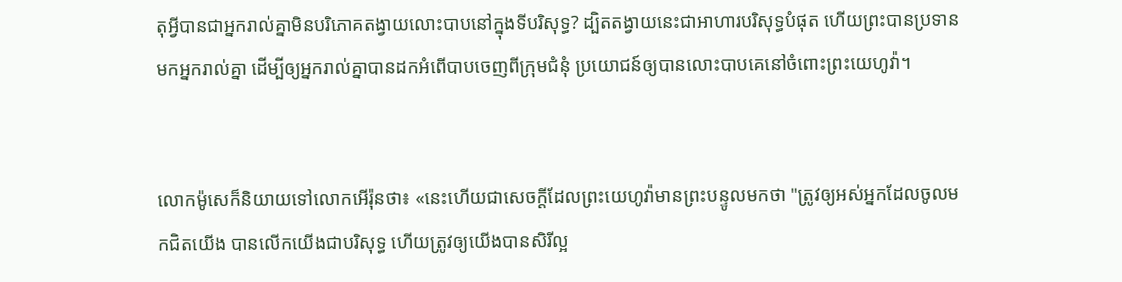តុអ្វីបានជាអ្នករាល់គ្នាមិនបរិ‌ភោគតង្វាយលោះបាបនៅក្នុងទីបរិសុទ្ធ? ដ្បិតតង្វាយនេះជាអាហារបរិសុទ្ធបំផុត ហើយព្រះបានប្រទានមកអ្នករាល់គ្នា ដើម្បីឲ្យអ្នករាល់គ្នាបានដកអំពើបាបចេញពីក្រុមជំនុំ ប្រ‌យោជន៍ឲ្យបានលោះបាបគេនៅចំពោះព្រះ‌យេហូវ៉ា។


លោកម៉ូសេក៏និយាយទៅលោកអើរ៉ុនថា៖ «នេះហើយជាសេចក្ដីដែលព្រះ‌យេហូវ៉ាមានព្រះ‌បន្ទូលមកថា "ត្រូវឲ្យអស់អ្នកដែលចូលមកជិតយើង បានលើកយើងជាបរិសុទ្ធ ហើយត្រូវឲ្យយើងបានសិរី‌ល្អ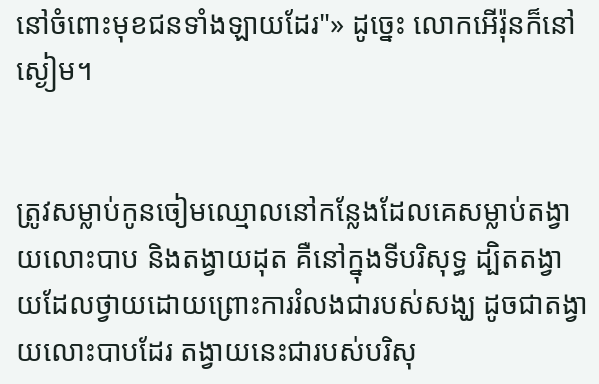នៅចំពោះមុខជនទាំង‌ឡាយដែរ"» ដូច្នេះ លោកអើរ៉ុនក៏នៅស្ងៀម។


ត្រូវសម្លាប់កូនចៀមឈ្មោលនៅកន្លែងដែលគេសម្លាប់តង្វាយលោះបាប និងតង្វាយដុត គឺនៅក្នុងទីបរិសុទ្ធ ដ្បិតតង្វាយដែលថ្វាយដោយព្រោះការរំលងជារបស់សង្ឃ ដូចជាតង្វាយលោះបាបដែរ តង្វាយនេះជារបស់បរិសុ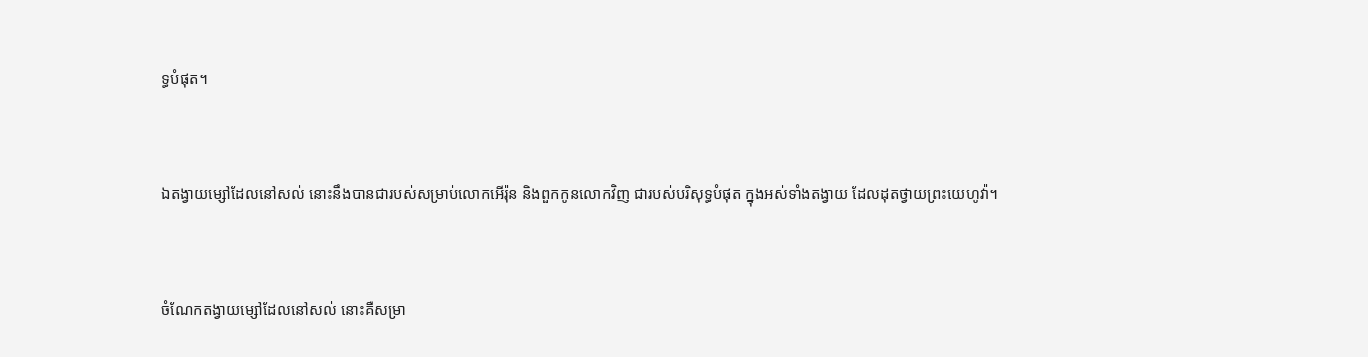ទ្ធបំផុត។


ឯតង្វាយម្សៅដែលនៅសល់ នោះនឹងបានជារបស់សម្រាប់លោកអើរ៉ុន និងពួកកូនលោកវិញ ជារបស់បរិសុទ្ធបំផុត ក្នុងអស់ទាំងតង្វាយ ដែលដុតថ្វាយព្រះ‌យេហូវ៉ា។


ចំណែកតង្វាយម្សៅដែលនៅសល់ នោះគឺសម្រា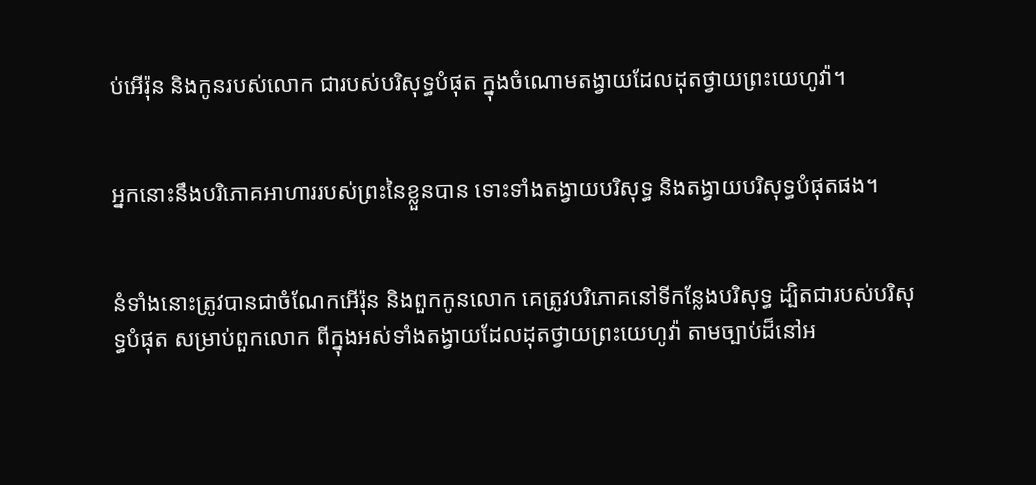ប់អើរ៉ុន និងកូនរបស់លោក ជារបស់បរិសុទ្ធបំផុត ក្នុងចំណោមតង្វាយដែលដុតថ្វាយព្រះ‌យេហូវ៉ា។


អ្នកនោះនឹងបរិ‌ភោគអាហាររបស់ព្រះនៃខ្លួនបាន ទោះទាំងតង្វាយបរិសុទ្ធ និងតង្វាយបរិសុទ្ធបំផុតផង។


នំទាំងនោះត្រូវបានជាចំណែកអើរ៉ុន និងពួកកូនលោក គេត្រូវបរិ‌ភោគនៅទីកន្លែងបរិសុទ្ធ ដ្បិតជារបស់បរិសុទ្ធបំផុត សម្រាប់ពួកលោក ពីក្នុងអស់ទាំងតង្វាយដែលដុតថ្វាយព្រះ‌យេហូវ៉ា តាមច្បាប់ដ៏នៅអ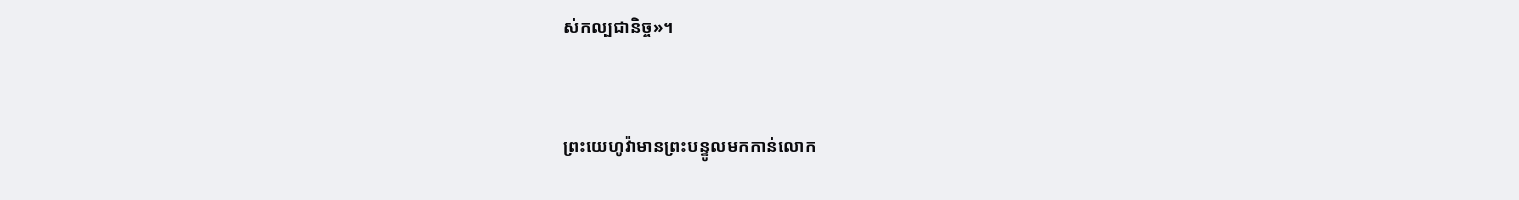ស់‌កល្បជា‌និច្ច»។


ព្រះ‌យេហូវ៉ាមានព្រះ‌បន្ទូលមកកាន់លោក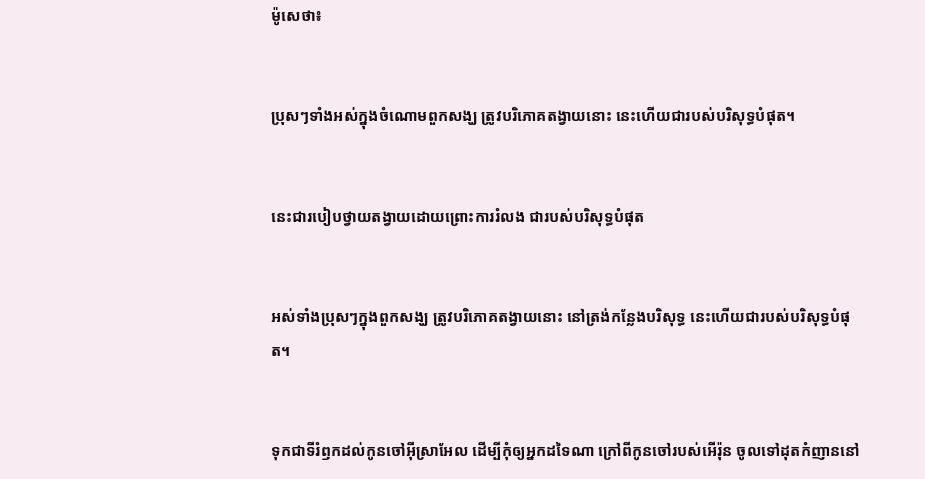ម៉ូសេថា៖


ប្រុសៗទាំងអស់ក្នុងចំណោមពួកសង្ឃ ត្រូវបរិ‌ភោគតង្វាយនោះ នេះហើយជារបស់បរិសុទ្ធបំផុត។


នេះជារបៀបថ្វាយតង្វាយដោយព្រោះការរំលង ជារបស់បរិសុទ្ធបំផុត


អស់ទាំងប្រុសៗក្នុងពួកសង្ឃ ត្រូវបរិ‌ភោគតង្វាយនោះ នៅត្រង់កន្លែងបរិសុទ្ធ នេះហើយជារបស់បរិសុទ្ធបំផុត។


ទុកជាទីរំឭកដល់កូនចៅអ៊ីស្រា‌អែល ដើម្បីកុំឲ្យអ្នកដទៃណា ក្រៅពីកូនចៅរបស់អើរ៉ុន ចូលទៅដុតកំញាននៅ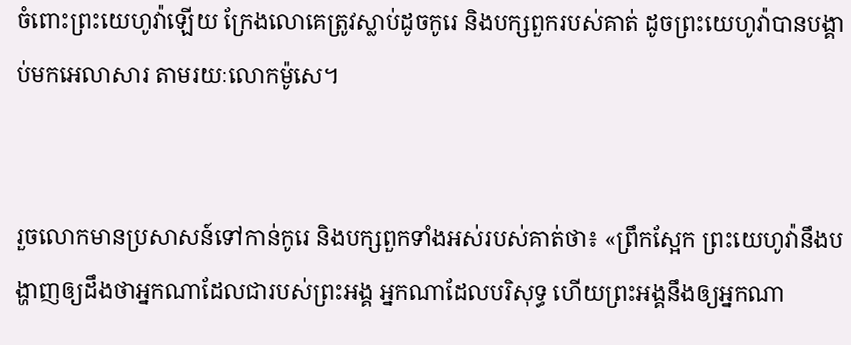ចំពោះព្រះ‌យេហូវ៉ាឡើយ ក្រែងលោគេត្រូវស្លាប់ដូចកូរេ និងបក្សពួករបស់គាត់ ដូចព្រះ‌យេហូវ៉ាបានបង្គាប់មកអេលាសារ តាមរយៈលោកម៉ូសេ។


រួចលោកមានប្រ‌សាសន៍ទៅកាន់កូរេ និងបក្សពួកទាំងអស់របស់គាត់ថា៖ «ព្រឹកស្អែក ព្រះ‌យេហូវ៉ានឹងបង្ហាញឲ្យដឹងថាអ្នកណាដែលជារបស់ព្រះ‌អង្គ អ្នកណាដែលបរិសុទ្ធ ហើយព្រះ‌អង្គនឹងឲ្យអ្នកណា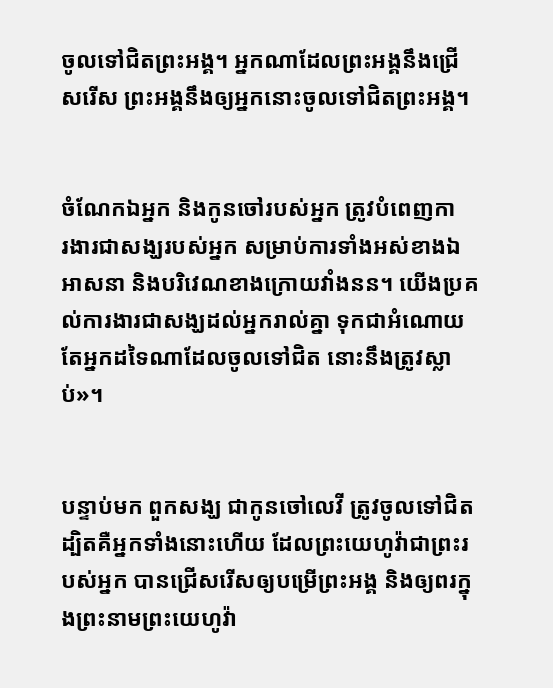ចូលទៅជិតព្រះ‌អង្គ។ អ្នកណាដែលព្រះ‌អង្គនឹងជ្រើសរើស ព្រះ‌អង្គនឹងឲ្យអ្នកនោះចូលទៅជិតព្រះ‌អង្គ។


ចំណែកឯអ្នក និងកូនចៅរបស់អ្នក ត្រូវបំពេញការ‌ងារជាសង្ឃរបស់អ្នក សម្រាប់ការទាំងអស់ខាងឯអាស‌នា និងបរិវេណខាងក្រោយវាំង‌នន។ យើងប្រគល់ការ‌ងារជាសង្ឃដល់អ្នករាល់គ្នា ទុកជាអំណោយ តែអ្នកដទៃណាដែលចូលទៅជិត នោះនឹងត្រូវស្លាប់»។


បន្ទាប់មក ពួកសង្ឃ ជាកូនចៅលេវី ត្រូវចូលទៅជិត ដ្បិតគឺអ្នកទាំងនោះហើយ ដែលព្រះ‌យេហូវ៉ាជាព្រះរបស់អ្នក បានជ្រើសរើសឲ្យបម្រើព្រះ‌អង្គ និងឲ្យពរក្នុងព្រះ‌នាមព្រះ‌យេហូវ៉ា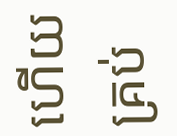ហើយគ្រប់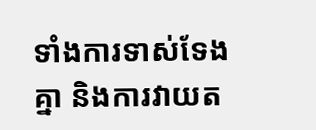ទាំងការទាស់‌ទែងគ្នា និងការវាយត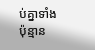ប់គ្នាទាំងប៉ុន្មាន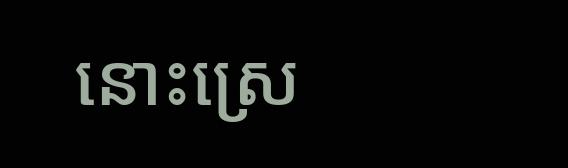នោះស្រេ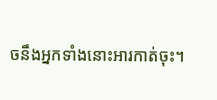ចនឹងអ្នកទាំងនោះអារកាត់ចុះ។